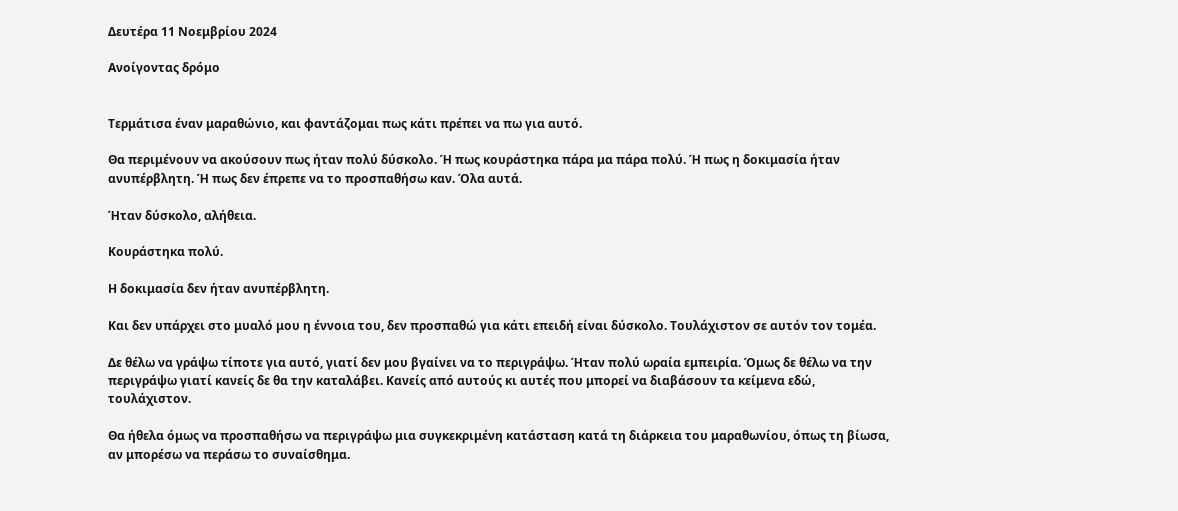Δευτέρα 11 Νοεμβρίου 2024

Ανοίγοντας δρόμο


Τερμάτισα έναν μαραθώνιο, και φαντάζομαι πως κάτι πρέπει να πω για αυτό.

Θα περιμένουν να ακούσουν πως ήταν πολύ δύσκολο. Ή πως κουράστηκα πάρα μα πάρα πολύ. Ή πως η δοκιμασία ήταν ανυπέρβλητη. Ή πως δεν έπρεπε να το προσπαθήσω καν. Όλα αυτά.

Ήταν δύσκολο, αλήθεια.

Κουράστηκα πολύ.

Η δοκιμασία δεν ήταν ανυπέρβλητη.

Και δεν υπάρχει στο μυαλό μου η έννοια του, δεν προσπαθώ για κάτι επειδή είναι δύσκολο. Τουλάχιστον σε αυτόν τον τομέα.

Δε θέλω να γράψω τίποτε για αυτό, γιατί δεν μου βγαίνει να το περιγράψω. Ήταν πολύ ωραία εμπειρία. Όμως δε θέλω να την περιγράψω γιατί κανείς δε θα την καταλάβει. Κανείς από αυτούς κι αυτές που μπορεί να διαβάσουν τα κείμενα εδώ, τουλάχιστον.

Θα ήθελα όμως να προσπαθήσω να περιγράψω μια συγκεκριμένη κατάσταση κατά τη διάρκεια του μαραθωνίου, όπως τη βίωσα, αν μπορέσω να περάσω το συναίσθημα.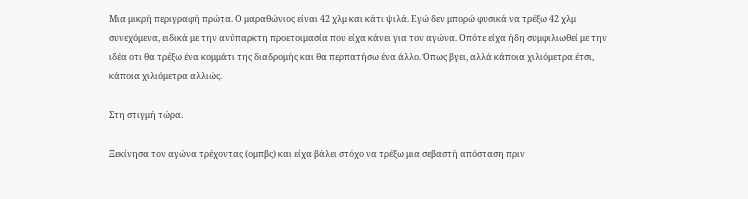Μια μικρή περιγραφή πρώτα. Ο μαραθώνιος είναι 42 χλμ και κάτι ψιλά. Εγώ δεν μπορώ φυσικά να τρέξω 42 χλμ συνεχόμενα, ειδικά με την ανύπαρκτη προετοιμασία που είχα κάνει για τον αγώνα. Οπότε είχα ήδη συμφιλιωθεί με την ιδέα οτι θα τρέξω ένα κομμάτι της διαδρομής και θα περπατήσω ένα άλλο. Όπως βγει, αλλά κάποια χιλιόμετρα έτσι, κάποια χιλιόμετρα αλλιώς.

Στη στιγμή τώρα.

Ξεκίνησα τον αγώνα τρέχοντας (ομπβς) και είχα βάλει στόχο να τρέξω μια σεβαστή απόσταση πριν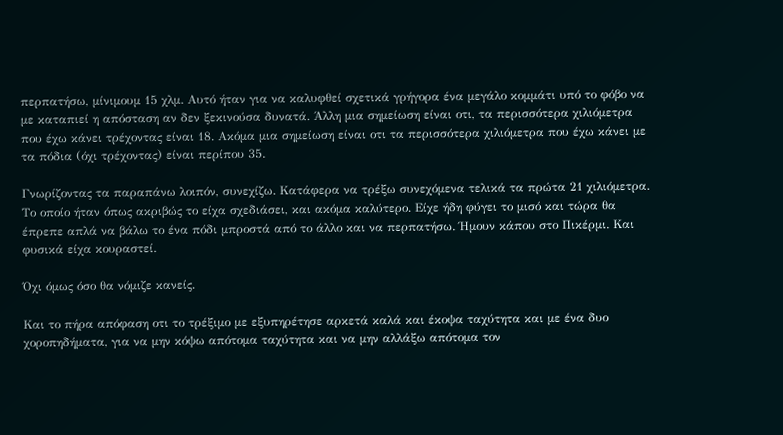περπατήσω, μίνιμουμ 15 χλμ. Αυτό ήταν για να καλυφθεί σχετικά γρήγορα ένα μεγάλο κομμάτι υπό το φόβο να με καταπιεί η απόσταση αν δεν ξεκινούσα δυνατά. Άλλη μια σημείωση είναι οτι, τα περισσότερα χιλιόμετρα που έχω κάνει τρέχοντας είναι 18. Ακόμα μια σημείωση είναι οτι τα περισσότερα χιλιόμετρα που έχω κάνει με τα πόδια (όχι τρέχοντας) είναι περίπου 35.

Γνωρίζοντας τα παραπάνω λοιπόν, συνεχίζω. Κατάφερα να τρέξω συνεχόμενα τελικά τα πρώτα 21 χιλιόμετρα. Το οποίο ήταν όπως ακριβώς το είχα σχεδιάσει, και ακόμα καλύτερο. Είχε ήδη φύγει το μισό και τώρα θα έπρεπε απλά να βάλω το ένα πόδι μπροστά από το άλλο και να περπατήσω. Ήμουν κάπου στο Πικέρμι. Και φυσικά είχα κουραστεί.

Όχι όμως όσο θα νόμιζε κανείς.

Και το πήρα απόφαση οτι το τρέξιμο με εξυπηρέτησε αρκετά καλά και έκοψα ταχύτητα και με ένα δυο χοροπηδήματα, για να μην κόψω απότομα ταχύτητα και να μην αλλάξω απότομα τον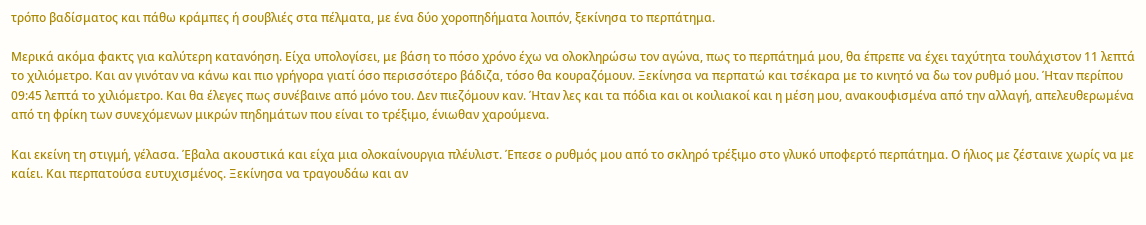τρόπο βαδίσματος και πάθω κράμπες ή σουβλιές στα πέλματα, με ένα δύο χοροπηδήματα λοιπόν, ξεκίνησα το περπάτημα.

Μερικά ακόμα φακτς για καλύτερη κατανόηση. Είχα υπολογίσει, με βάση το πόσο χρόνο έχω να ολοκληρώσω τον αγώνα, πως το περπάτημά μου, θα έπρεπε να έχει ταχύτητα τουλάχιστον 11 λεπτά το χιλιόμετρο. Και αν γινόταν να κάνω και πιο γρήγορα γιατί όσο περισσότερο βάδιζα, τόσο θα κουραζόμουν. Ξεκίνησα να περπατώ και τσέκαρα με το κινητό να δω τον ρυθμό μου. Ήταν περίπου 09:45 λεπτά το χιλιόμετρο. Και θα έλεγες πως συνέβαινε από μόνο του. Δεν πιεζόμουν καν. Ήταν λες και τα πόδια και οι κοιλιακοί και η μέση μου, ανακουφισμένα από την αλλαγή, απελευθερωμένα από τη φρίκη των συνεχόμενων μικρών πηδημάτων που είναι το τρέξιμο, ένιωθαν χαρούμενα.

Και εκείνη τη στιγμή, γέλασα. Έβαλα ακουστικά και είχα μια ολοκαίνουργια πλέυλιστ. Έπεσε ο ρυθμός μου από το σκληρό τρέξιμο στο γλυκό υποφερτό περπάτημα. Ο ήλιος με ζέσταινε χωρίς να με καίει. Και περπατούσα ευτυχισμένος. Ξεκίνησα να τραγουδάω και αν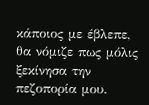κάποιος με έβλεπε, θα νόμιζε πως μόλις ξεκίνησα την πεζοπορία μου.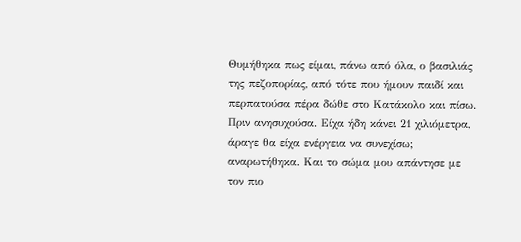Θυμήθηκα πως είμαι, πάνω από όλα, ο βασιλιάς της πεζοπορίας, από τότε που ήμουν παιδί και περπατούσα πέρα δώθε στο Κατάκολο και πίσω. Πριν ανησυχούσα. Είχα ήδη κάνει 21 χιλιόμετρα, άραγε θα είχα ενέργεια να συνεχίσω; αναρωτήθηκα. Και το σώμα μου απάντησε με τον πιο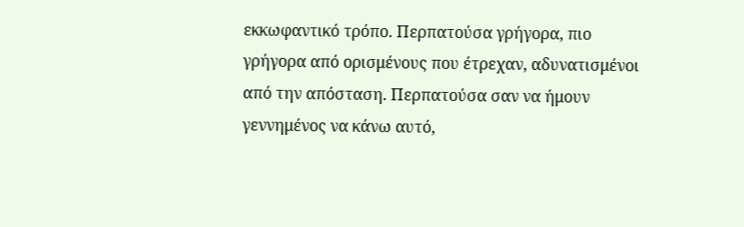εκκωφαντικό τρόπο. Περπατούσα γρήγορα, πιο γρήγορα από ορισμένους που έτρεχαν, αδυνατισμένοι από την απόσταση. Περπατούσα σαν να ήμουν γεννημένος να κάνω αυτό,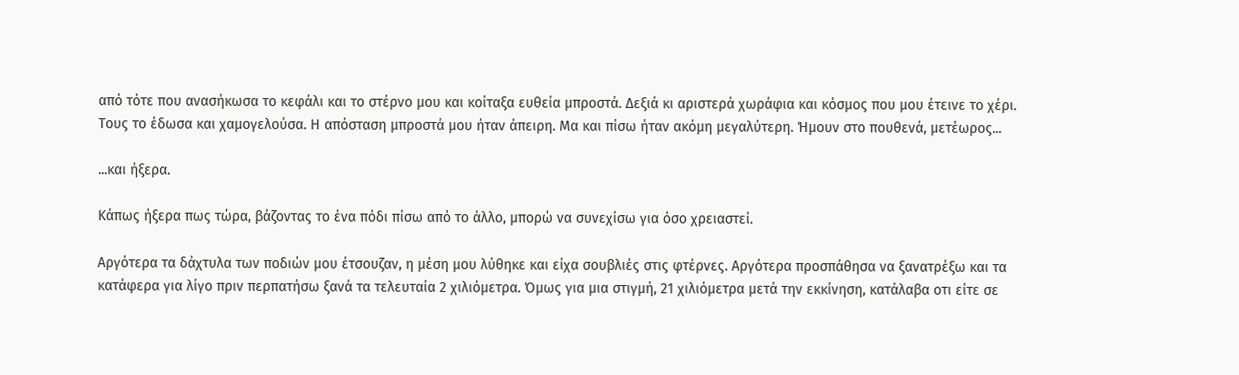από τότε που ανασήκωσα το κεφάλι και το στέρνο μου και κοίταξα ευθεία μπροστά. Δεξιά κι αριστερά χωράφια και κόσμος που μου έτεινε το χέρι. Τους το έδωσα και χαμογελούσα. Η απόσταση μπροστά μου ήταν άπειρη. Μα και πίσω ήταν ακόμη μεγαλύτερη. Ήμουν στο πουθενά, μετέωρος...

...και ήξερα.

Κάπως ήξερα πως τώρα, βάζοντας το ένα πόδι πίσω από το άλλο, μπορώ να συνεχίσω για όσο χρειαστεί.

Αργότερα τα δάχτυλα των ποδιών μου έτσουζαν, η μέση μου λύθηκε και είχα σουβλιές στις φτέρνες. Αργότερα προσπάθησα να ξανατρέξω και τα κατάφερα για λίγο πριν περπατήσω ξανά τα τελευταία 2 χιλιόμετρα. Όμως για μια στιγμή, 21 χιλιόμετρα μετά την εκκίνηση, κατάλαβα οτι είτε σε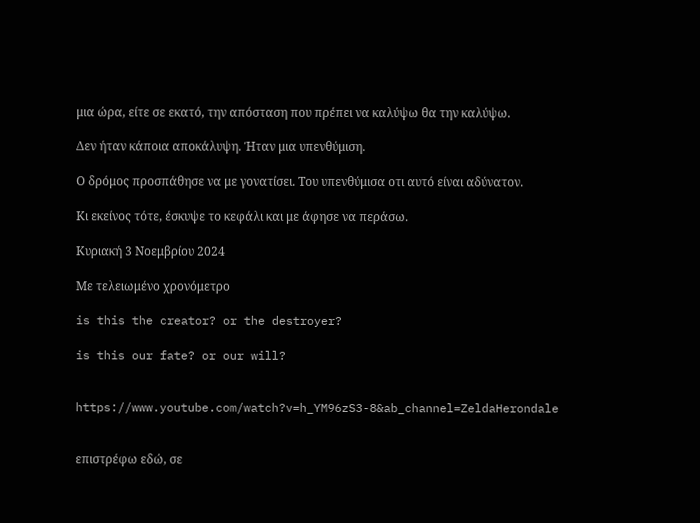μια ώρα, είτε σε εκατό, την απόσταση που πρέπει να καλύψω θα την καλύψω.

Δεν ήταν κάποια αποκάλυψη. Ήταν μια υπενθύμιση.

Ο δρόμος προσπάθησε να με γονατίσει. Του υπενθύμισα οτι αυτό είναι αδύνατον.

Κι εκείνος τότε, έσκυψε το κεφάλι και με άφησε να περάσω.

Κυριακή 3 Νοεμβρίου 2024

Με τελειωμένο χρονόμετρο

is this the creator? or the destroyer?

is this our fate? or our will?


https://www.youtube.com/watch?v=h_YM96zS3-8&ab_channel=ZeldaHerondale


επιστρέφω εδώ, σε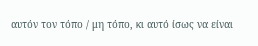αυτόν τον τόπο / μη τόπο, κι αυτό ίσως να είναι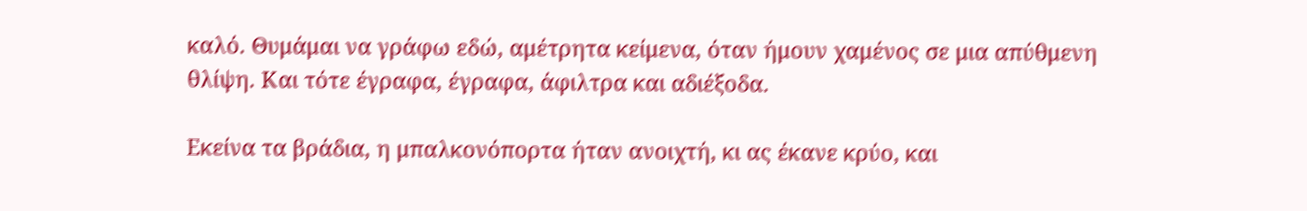καλό. Θυμάμαι να γράφω εδώ, αμέτρητα κείμενα, όταν ήμουν χαμένος σε μια απύθμενη θλίψη. Και τότε έγραφα, έγραφα, άφιλτρα και αδιέξοδα.

Εκείνα τα βράδια, η μπαλκονόπορτα ήταν ανοιχτή, κι ας έκανε κρύο, και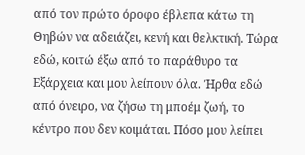από τον πρώτο όροφο έβλεπα κάτω τη Θηβών να αδειάζει, κενή και θελκτική. Τώρα εδώ, κοιτώ έξω από το παράθυρο τα Εξάρχεια και μου λείπουν όλα. Ήρθα εδώ από όνειρο, να ζήσω τη μποέμ ζωή, το κέντρο που δεν κοιμάται. Πόσο μου λείπει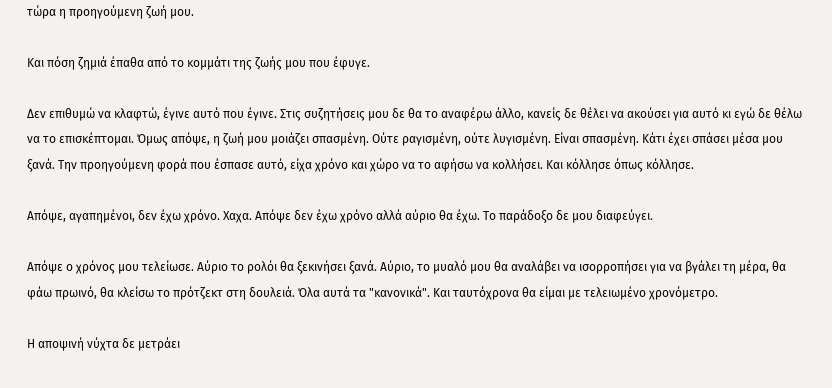τώρα η προηγούμενη ζωή μου.

Και πόση ζημιά έπαθα από το κομμάτι της ζωής μου που έφυγε.

Δεν επιθυμώ να κλαφτώ, έγινε αυτό που έγινε. Στις συζητήσεις μου δε θα το αναφέρω άλλο, κανείς δε θέλει να ακούσει για αυτό κι εγώ δε θέλω να το επισκέπτομαι. Όμως απόψε, η ζωή μου μοιάζει σπασμένη. Ούτε ραγισμένη, ούτε λυγισμένη. Είναι σπασμένη. Κάτι έχει σπάσει μέσα μου ξανά. Την προηγούμενη φορά που έσπασε αυτό, είχα χρόνο και χώρο να το αφήσω να κολλήσει. Και κόλλησε όπως κόλλησε.

Απόψε, αγαπημένοι, δεν έχω χρόνο. Χαχα. Απόψε δεν έχω χρόνο αλλά αύριο θα έχω. Το παράδοξο δε μου διαφεύγει.

Απόψε ο χρόνος μου τελείωσε. Αύριο το ρολόι θα ξεκινήσει ξανά. Αύριο, το μυαλό μου θα αναλάβει να ισορροπήσει για να βγάλει τη μέρα, θα φάω πρωινό, θα κλείσω το πρότζεκτ στη δουλειά. Όλα αυτά τα "κανονικά". Και ταυτόχρονα θα είμαι με τελειωμένο χρονόμετρο.

Η αποψινή νύχτα δε μετράει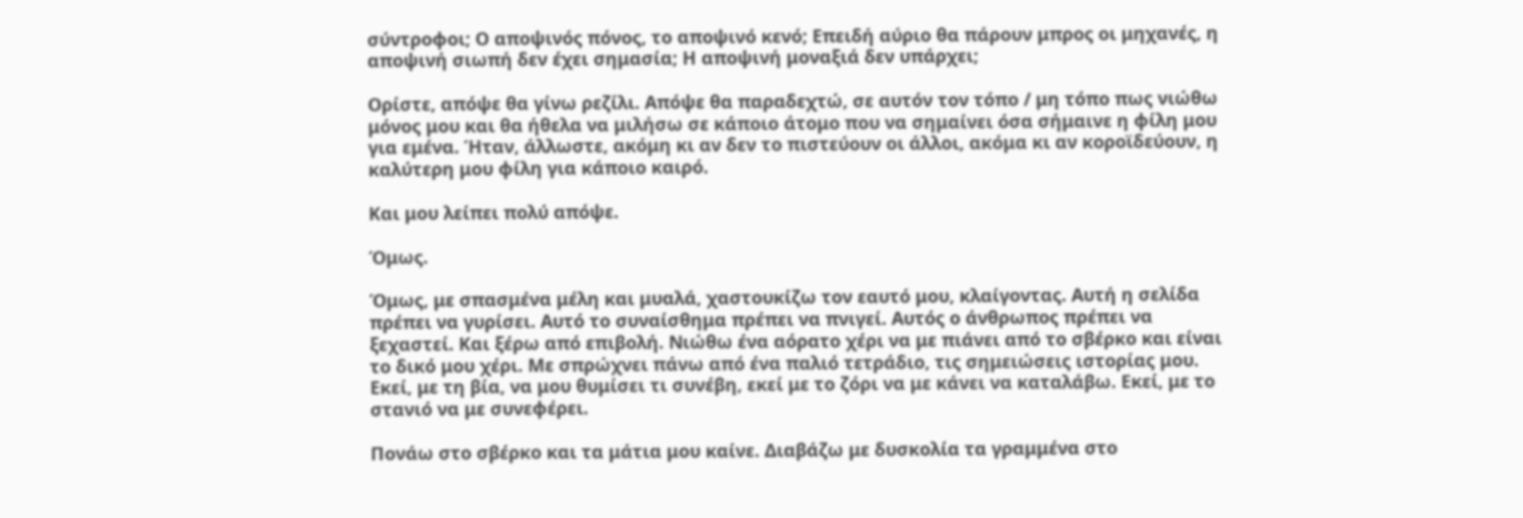σύντροφοι; Ο αποψινός πόνος, το αποψινό κενό; Επειδή αύριο θα πάρουν μπρος οι μηχανές, η αποψινή σιωπή δεν έχει σημασία; Η αποψινή μοναξιά δεν υπάρχει;

Ορίστε, απόψε θα γίνω ρεζίλι. Απόψε θα παραδεχτώ, σε αυτόν τον τόπο / μη τόπο πως νιώθω μόνος μου και θα ήθελα να μιλήσω σε κάποιο άτομο που να σημαίνει όσα σήμαινε η φίλη μου για εμένα. Ήταν, άλλωστε, ακόμη κι αν δεν το πιστεύουν οι άλλοι, ακόμα κι αν κοροϊδεύουν, η καλύτερη μου φίλη για κάποιο καιρό.

Και μου λείπει πολύ απόψε.

Όμως.

Όμως, με σπασμένα μέλη και μυαλά, χαστουκίζω τον εαυτό μου, κλαίγοντας. Αυτή η σελίδα πρέπει να γυρίσει. Αυτό το συναίσθημα πρέπει να πνιγεί. Αυτός ο άνθρωπος πρέπει να ξεχαστεί. Και ξέρω από επιβολή. Νιώθω ένα αόρατο χέρι να με πιάνει από το σβέρκο και είναι το δικό μου χέρι. Με σπρώχνει πάνω από ένα παλιό τετράδιο, τις σημειώσεις ιστορίας μου. Εκεί, με τη βία, να μου θυμίσει τι συνέβη, εκεί με το ζόρι να με κάνει να καταλάβω. Εκεί, με το στανιό να με συνεφέρει.

Πονάω στο σβέρκο και τα μάτια μου καίνε. Διαβάζω με δυσκολία τα γραμμένα στο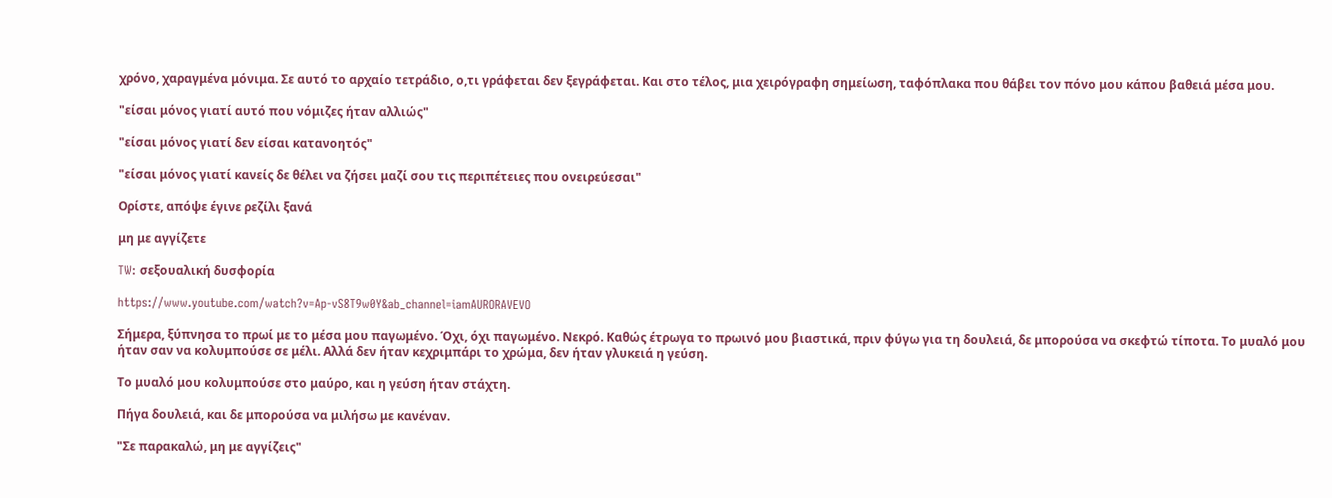χρόνο, χαραγμένα μόνιμα. Σε αυτό το αρχαίο τετράδιο, ο,τι γράφεται δεν ξεγράφεται. Και στο τέλος, μια χειρόγραφη σημείωση, ταφόπλακα που θάβει τον πόνο μου κάπου βαθειά μέσα μου.

"είσαι μόνος γιατί αυτό που νόμιζες ήταν αλλιώς"

"είσαι μόνος γιατί δεν είσαι κατανοητός"

"είσαι μόνος γιατί κανείς δε θέλει να ζήσει μαζί σου τις περιπέτειες που ονειρεύεσαι"

Ορίστε, απόψε έγινε ρεζίλι ξανά

μη με αγγίζετε

TW: σεξουαλική δυσφορία

https://www.youtube.com/watch?v=Ap-vS8T9w0Y&ab_channel=iamAURORAVEVO

Σήμερα, ξύπνησα το πρωί με το μέσα μου παγωμένο. Όχι, όχι παγωμένο. Νεκρό. Καθώς έτρωγα το πρωινό μου βιαστικά, πριν φύγω για τη δουλειά, δε μπορούσα να σκεφτώ τίποτα. Το μυαλό μου ήταν σαν να κολυμπούσε σε μέλι. Αλλά δεν ήταν κεχριμπάρι το χρώμα, δεν ήταν γλυκειά η γεύση.

Το μυαλό μου κολυμπούσε στο μαύρο, και η γεύση ήταν στάχτη.

Πήγα δουλειά, και δε μπορούσα να μιλήσω με κανέναν.

"Σε παρακαλώ, μη με αγγίζεις"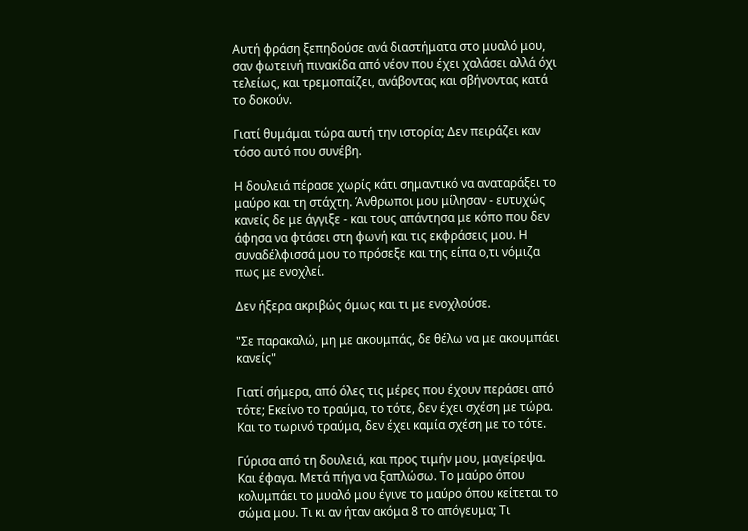Αυτή φράση ξεπηδούσε ανά διαστήματα στο μυαλό μου, σαν φωτεινή πινακίδα από νέον που έχει χαλάσει αλλά όχι τελείως, και τρεμοπαίζει, ανάβοντας και σβήνοντας κατά το δοκούν.

Γιατί θυμάμαι τώρα αυτή την ιστορία; Δεν πειράζει καν τόσο αυτό που συνέβη.

Η δουλειά πέρασε χωρίς κάτι σημαντικό να αναταράξει το μαύρο και τη στάχτη. Άνθρωποι μου μίλησαν - ευτυχώς κανείς δε με άγγιξε - και τους απάντησα με κόπο που δεν άφησα να φτάσει στη φωνή και τις εκφράσεις μου. Η συναδέλφισσά μου το πρόσεξε και της είπα ο,τι νόμιζα πως με ενοχλεί.

Δεν ήξερα ακριβώς όμως και τι με ενοχλούσε.

"Σε παρακαλώ, μη με ακουμπάς, δε θέλω να με ακουμπάει κανείς"

Γιατί σήμερα, από όλες τις μέρες που έχουν περάσει από τότε; Εκείνο το τραύμα, το τότε, δεν έχει σχέση με τώρα. Και το τωρινό τραύμα, δεν έχει καμία σχέση με το τότε.

Γύρισα από τη δουλειά, και προς τιμήν μου, μαγείρεψα. Και έφαγα. Μετά πήγα να ξαπλώσω. Το μαύρο όπου κολυμπάει το μυαλό μου έγινε το μαύρο όπου κείτεται το σώμα μου. Τι κι αν ήταν ακόμα 8 το απόγευμα; Τι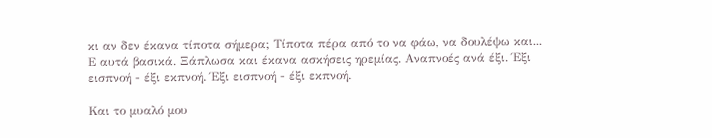κι αν δεν έκανα τίποτα σήμερα; Τίποτα πέρα από το να φάω, να δουλέψω και... Ε αυτά βασικά. Ξάπλωσα και έκανα ασκήσεις ηρεμίας. Αναπνοές ανά έξι. Έξι εισπνοή - έξι εκπνοή. Έξι εισπνοή - έξι εκπνοή.

Και το μυαλό μου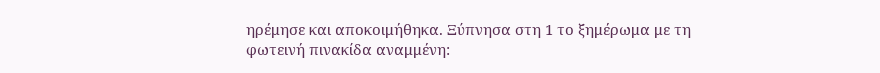ηρέμησε και αποκοιμήθηκα. Ξύπνησα στη 1 το ξημέρωμα με τη φωτεινή πινακίδα αναμμένη: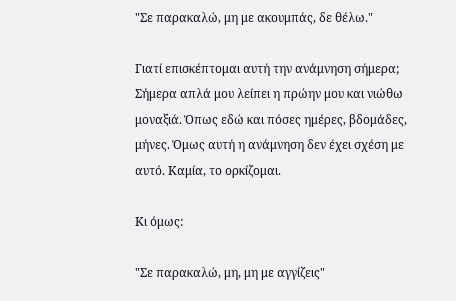"Σε παρακαλώ, μη με ακουμπάς, δε θέλω."

Γιατί επισκέπτομαι αυτή την ανάμνηση σήμερα; Σήμερα απλά μου λείπει η πρώην μου και νιώθω μοναξιά. Όπως εδώ και πόσες ημέρες, βδομάδες, μήνες. Όμως αυτή η ανάμνηση δεν έχει σχέση με αυτό. Καμία, το ορκίζομαι.

Κι όμως:

"Σε παρακαλώ, μη, μη με αγγίζεις"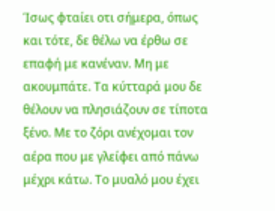Ίσως φταίει οτι σήμερα, όπως και τότε, δε θέλω να έρθω σε επαφή με κανέναν. Μη με ακουμπάτε. Τα κύτταρά μου δε θέλουν να πλησιάζουν σε τίποτα ξένο. Με το ζόρι ανέχομαι τον αέρα που με γλείφει από πάνω μέχρι κάτω. Το μυαλό μου έχει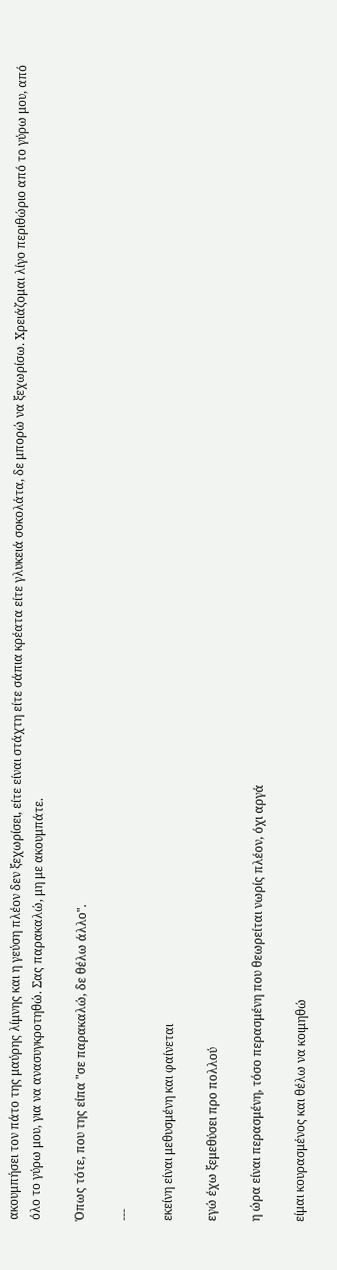ακουμπήσει τον πάτο της μαύρης λίμνης και η γεύση πλέον δεν ξεχωρίσει, είτε είναι στάχτη είτε σάπια κρέατα είτε γλυκειά σοκολάτα, δε μπορώ να ξεχωρίσω. Χρειάζομαι λίγο περιθώριο από το γύρω μου, από όλο το γύρω μου, για να ανασυγκροτηθώ. Σας παρακαλώ, μη με ακουμπάτε.

Όπως τότε, που της είπα "σε παρακαλώ, δε θέλω άλλο".

---

εκείνη είναι μεθυσμένη και φαίνεται

εγώ έχω ξεμεθύσει προ πολλού

η ώρα είναι περασμένη, τόσο περασμένη που θεωρείται νωρίς πλέον, όχι αργά

είμαι κουρασμένος και θέλω να κοιμηθώ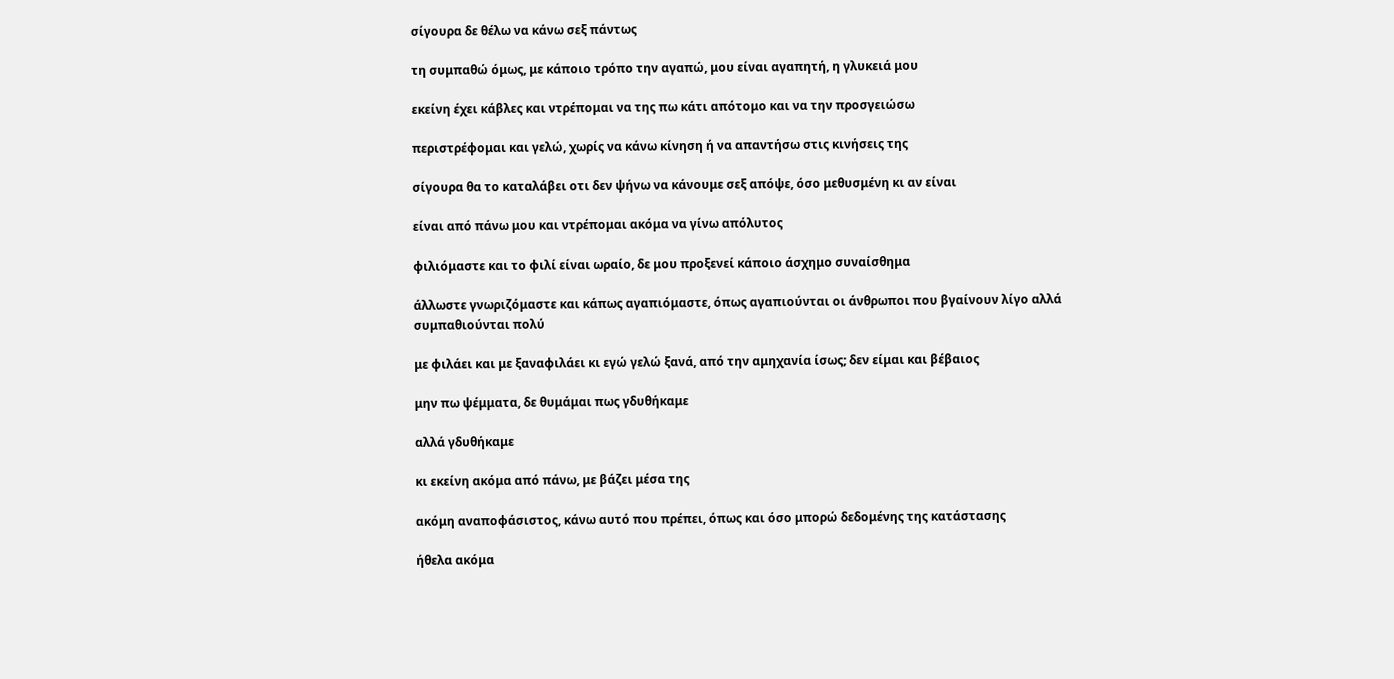σίγουρα δε θέλω να κάνω σεξ πάντως

τη συμπαθώ όμως, με κάποιο τρόπο την αγαπώ, μου είναι αγαπητή, η γλυκειά μου

εκείνη έχει κάβλες και ντρέπομαι να της πω κάτι απότομο και να την προσγειώσω

περιστρέφομαι και γελώ, χωρίς να κάνω κίνηση ή να απαντήσω στις κινήσεις της

σίγουρα θα το καταλάβει οτι δεν ψήνω να κάνουμε σεξ απόψε, όσο μεθυσμένη κι αν είναι

είναι από πάνω μου και ντρέπομαι ακόμα να γίνω απόλυτος

φιλιόμαστε και το φιλί είναι ωραίο, δε μου προξενεί κάποιο άσχημο συναίσθημα

άλλωστε γνωριζόμαστε και κάπως αγαπιόμαστε, όπως αγαπιούνται οι άνθρωποι που βγαίνουν λίγο αλλά συμπαθιούνται πολύ

με φιλάει και με ξαναφιλάει κι εγώ γελώ ξανά, από την αμηχανία ίσως; δεν είμαι και βέβαιος

μην πω ψέμματα, δε θυμάμαι πως γδυθήκαμε

αλλά γδυθήκαμε

κι εκείνη ακόμα από πάνω, με βάζει μέσα της

ακόμη αναποφάσιστος, κάνω αυτό που πρέπει, όπως και όσο μπορώ δεδομένης της κατάστασης

ήθελα ακόμα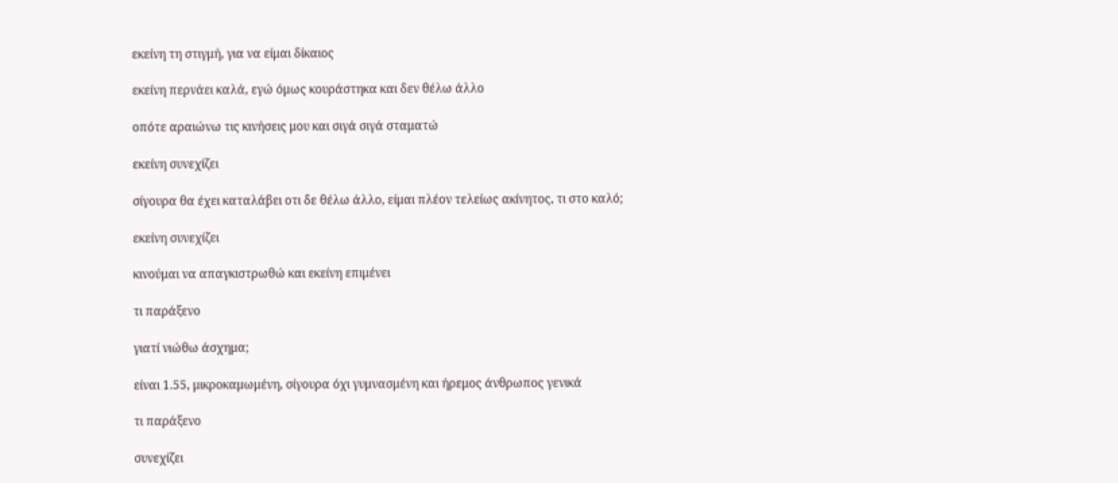εκείνη τη στιγμή, για να είμαι δίκαιος

εκείνη περνάει καλά, εγώ όμως κουράστηκα και δεν θέλω άλλο

οπότε αραιώνω τις κινήσεις μου και σιγά σιγά σταματώ

εκείνη συνεχίζει

σίγουρα θα έχει καταλάβει οτι δε θέλω άλλο, είμαι πλέον τελείως ακίνητος, τι στο καλό;

εκείνη συνεχίζει

κινούμαι να απαγκιστρωθώ και εκείνη επιμένει

τι παράξενο

γιατί νιώθω άσχημα;

είναι 1.55, μικροκαμωμένη, σίγουρα όχι γυμνασμένη και ήρεμος άνθρωπος γενικά

τι παράξενο

συνεχίζει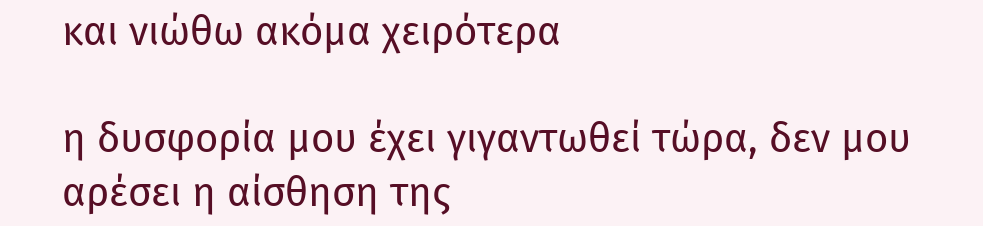και νιώθω ακόμα χειρότερα

η δυσφορία μου έχει γιγαντωθεί τώρα, δεν μου αρέσει η αίσθηση της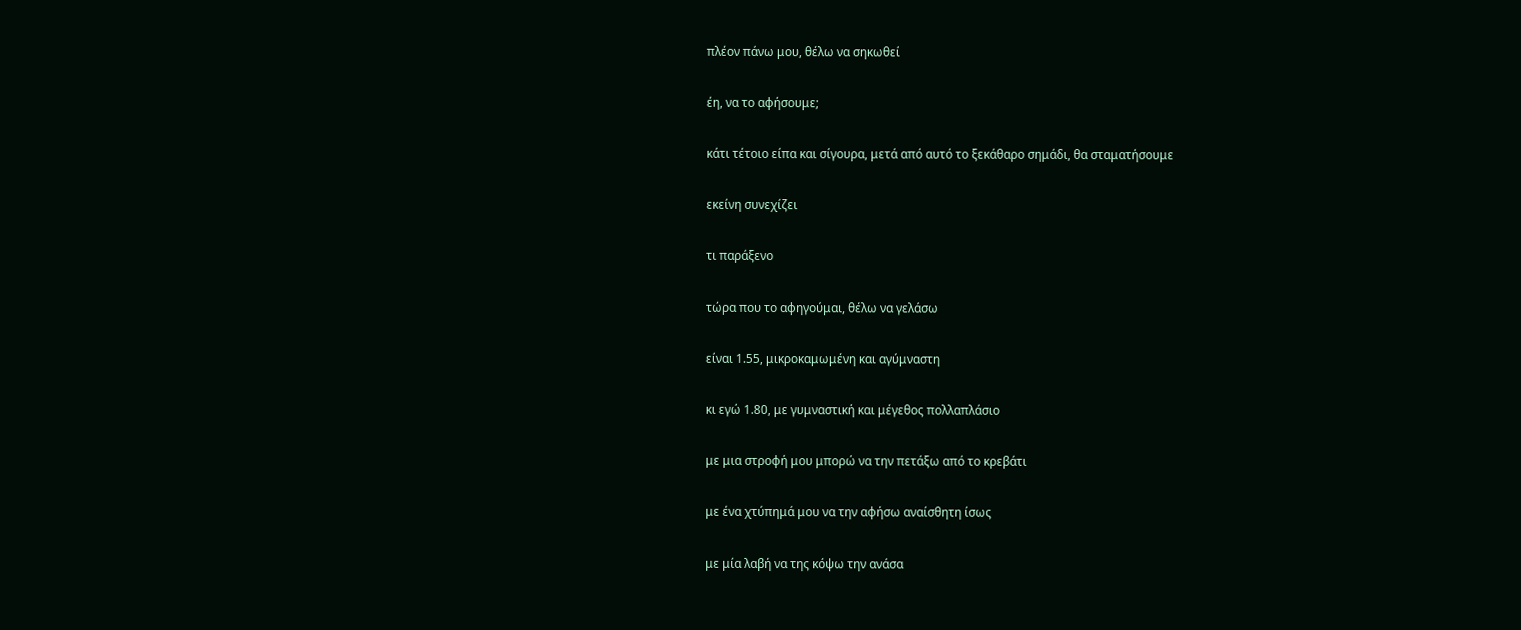πλέον πάνω μου, θέλω να σηκωθεί

έη, να το αφήσουμε;

κάτι τέτοιο είπα και σίγουρα, μετά από αυτό το ξεκάθαρο σημάδι, θα σταματήσουμε

εκείνη συνεχίζει

τι παράξενο

τώρα που το αφηγούμαι, θέλω να γελάσω

είναι 1.55, μικροκαμωμένη και αγύμναστη

κι εγώ 1.80, με γυμναστική και μέγεθος πολλαπλάσιο

με μια στροφή μου μπορώ να την πετάξω από το κρεβάτι

με ένα χτύπημά μου να την αφήσω αναίσθητη ίσως

με μία λαβή να της κόψω την ανάσα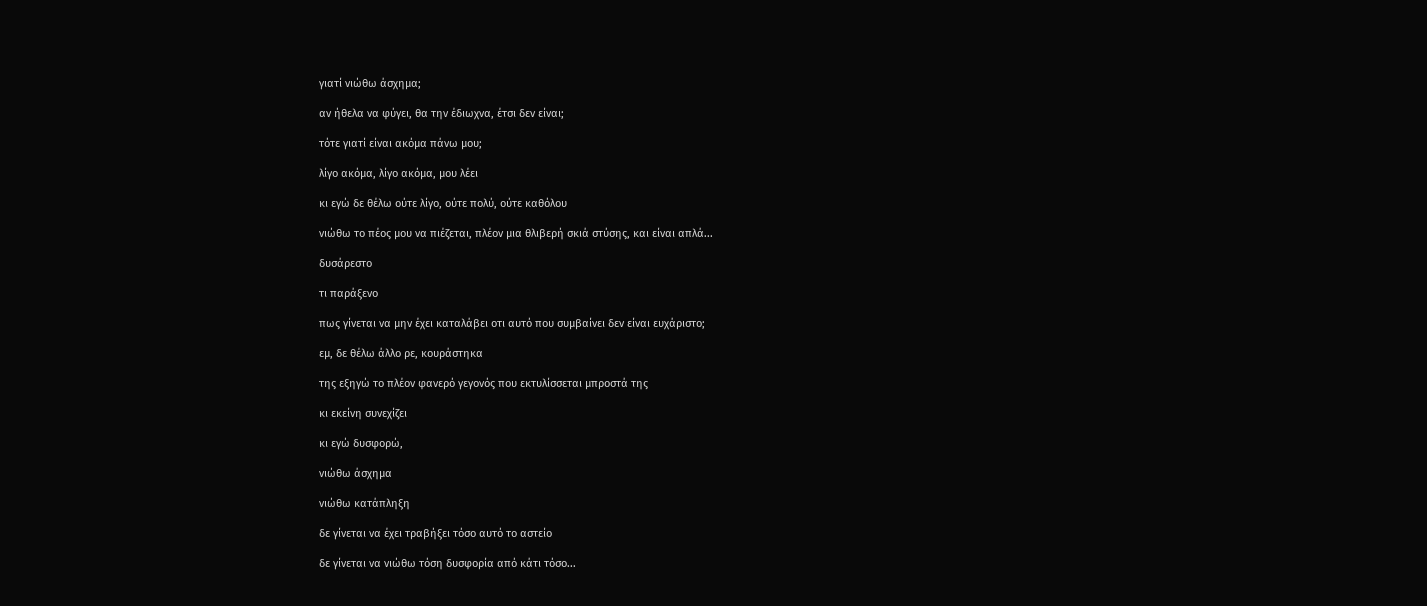γιατί νιώθω άσχημα;

αν ήθελα να φύγει, θα την έδιωχνα, έτσι δεν είναι;

τότε γιατί είναι ακόμα πάνω μου;

λίγο ακόμα, λίγο ακόμα, μου λέει

κι εγώ δε θέλω ούτε λίγο, ούτε πολύ, ούτε καθόλου

νιώθω το πέος μου να πιέζεται, πλέον μια θλιβερή σκιά στύσης, και είναι απλά...

δυσάρεστο

τι παράξενο

πως γίνεται να μην έχει καταλάβει οτι αυτό που συμβαίνει δεν είναι ευχάριστο;

εμ, δε θέλω άλλο ρε, κουράστηκα

της εξηγώ το πλέον φανερό γεγονός που εκτυλίσσεται μπροστά της

κι εκείνη συνεχίζει

κι εγώ δυσφορώ,

νιώθω άσχημα

νιώθω κατάπληξη

δε γίνεται να έχει τραβήξει τόσο αυτό το αστείο

δε γίνεται να νιώθω τόση δυσφορία από κάτι τόσο...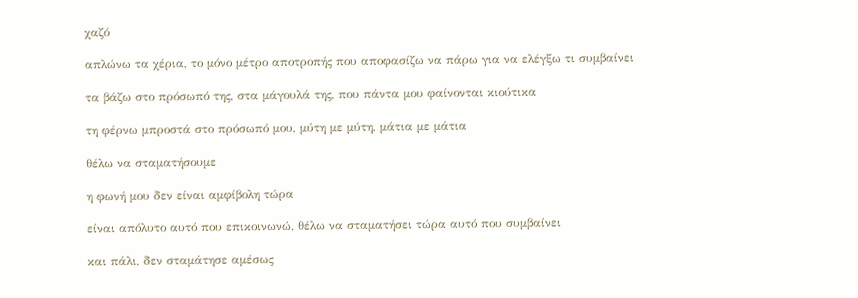χαζό

απλώνω τα χέρια, το μόνο μέτρο αποτροπής που αποφασίζω να πάρω για να ελέγξω τι συμβαίνει

τα βάζω στο πρόσωπό της, στα μάγουλά της, που πάντα μου φαίνονται κιούτικα

τη φέρνω μπροστά στο πρόσωπό μου, μύτη με μύτη, μάτια με μάτια

θέλω να σταματήσουμε

η φωνή μου δεν είναι αμφίβολη τώρα

είναι απόλυτο αυτό που επικοινωνώ, θέλω να σταματήσει τώρα αυτό που συμβαίνει

και πάλι, δεν σταμάτησε αμέσως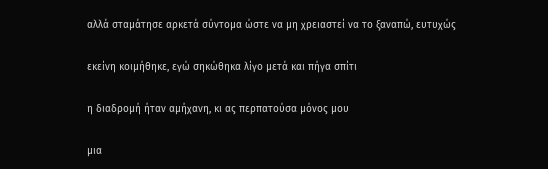αλλά σταμάτησε αρκετά σύντομα ώστε να μη χρειαστεί να το ξαναπώ, ευτυχώς

εκείνη κοιμήθηκε, εγώ σηκώθηκα λίγο μετά και πήγα σπίτι

η διαδρομή ήταν αμήχανη, κι ας περπατούσα μόνος μου

μια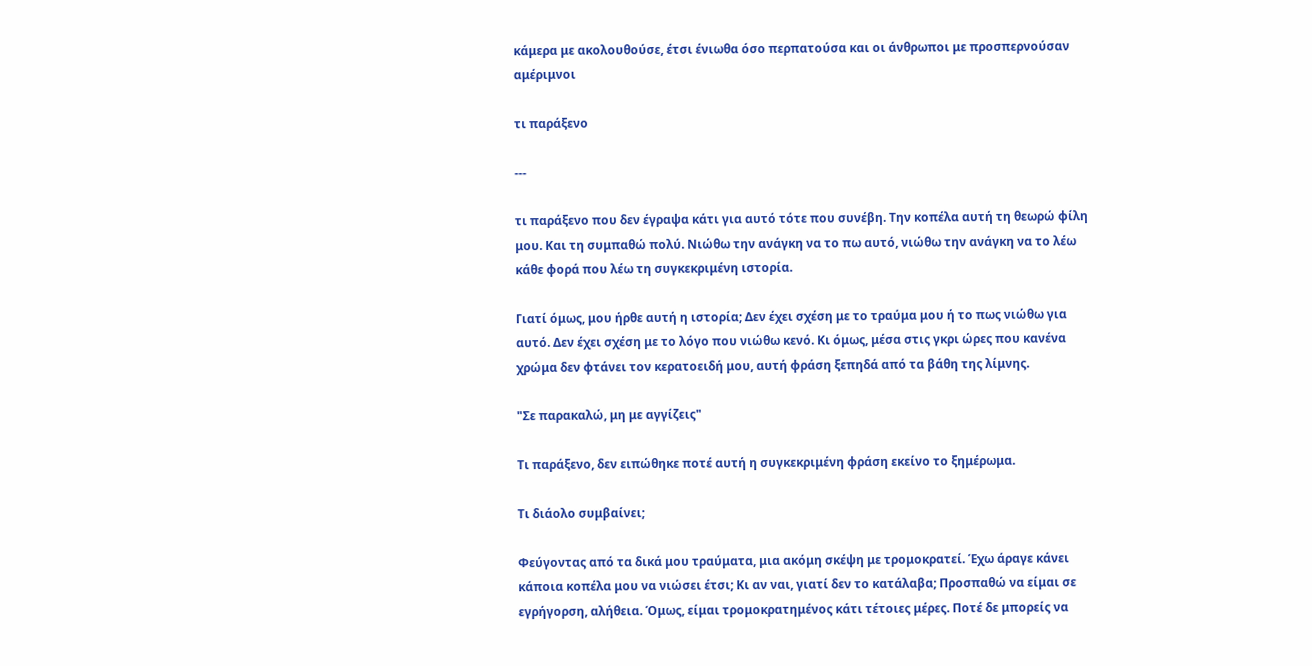κάμερα με ακολουθούσε, έτσι ένιωθα όσο περπατούσα και οι άνθρωποι με προσπερνούσαν αμέριμνοι

τι παράξενο

---

τι παράξενο που δεν έγραψα κάτι για αυτό τότε που συνέβη. Την κοπέλα αυτή τη θεωρώ φίλη μου. Και τη συμπαθώ πολύ. Νιώθω την ανάγκη να το πω αυτό, νιώθω την ανάγκη να το λέω κάθε φορά που λέω τη συγκεκριμένη ιστορία.

Γιατί όμως, μου ήρθε αυτή η ιστορία; Δεν έχει σχέση με το τραύμα μου ή το πως νιώθω για αυτό. Δεν έχει σχέση με το λόγο που νιώθω κενό. Κι όμως, μέσα στις γκρι ώρες που κανένα χρώμα δεν φτάνει τον κερατοειδή μου, αυτή φράση ξεπηδά από τα βάθη της λίμνης.

"Σε παρακαλώ, μη με αγγίζεις"

Τι παράξενο, δεν ειπώθηκε ποτέ αυτή η συγκεκριμένη φράση εκείνο το ξημέρωμα.

Τι διάολο συμβαίνει;

Φεύγοντας από τα δικά μου τραύματα, μια ακόμη σκέψη με τρομοκρατεί. Έχω άραγε κάνει κάποια κοπέλα μου να νιώσει έτσι; Κι αν ναι, γιατί δεν το κατάλαβα; Προσπαθώ να είμαι σε εγρήγορση, αλήθεια. Όμως, είμαι τρομοκρατημένος κάτι τέτοιες μέρες. Ποτέ δε μπορείς να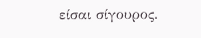είσαι σίγουρος.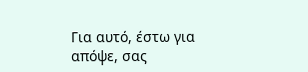Για αυτό, έστω για απόψε, σας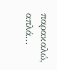παρακαλώ, απλά...